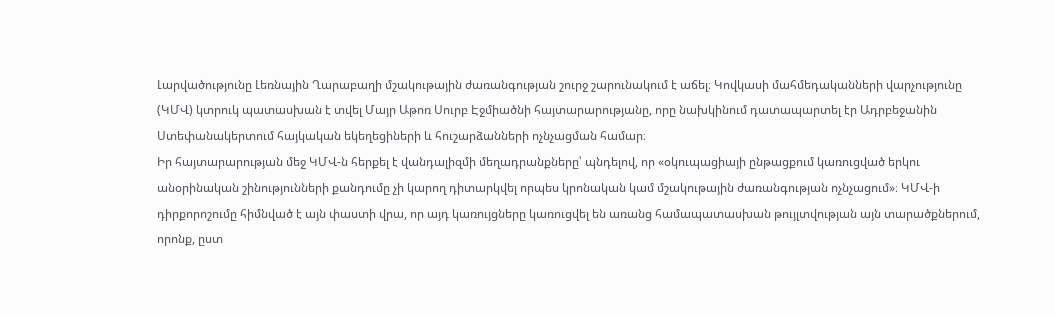Լարվածությունը Լեռնային Ղարաբաղի մշակութային ժառանգության շուրջ շարունակում է աճել։ Կովկասի մահմեդականների վարչությունը (ԿՄՎ) կտրուկ պատասխան է տվել Մայր Աթոռ Սուրբ Էջմիածնի հայտարարությանը, որը նախկինում դատապարտել էր Ադրբեջանին Ստեփանակերտում հայկական եկեղեցիների և հուշարձանների ոչնչացման համար։
Իր հայտարարության մեջ ԿՄՎ-ն հերքել է վանդալիզմի մեղադրանքները՝ պնդելով, որ «օկուպացիայի ընթացքում կառուցված երկու անօրինական շինությունների քանդումը չի կարող դիտարկվել որպես կրոնական կամ մշակութային ժառանգության ոչնչացում»։ ԿՄՎ-ի դիրքորոշումը հիմնված է այն փաստի վրա, որ այդ կառույցները կառուցվել են առանց համապատասխան թույլտվության այն տարածքներում, որոնք, ըստ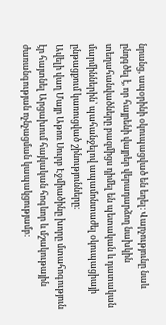նրանց, ապօրինի օկուպացված են եղել։ Վարչությունը նաև ընդգծել է, որ հայրենի վայրեր վերադարձող նախկին տեղահանվածները բազմիցս դիմել են պետական և դատական մարմիններին՝ պահանջելով ապամոնտաժել օկուպացիայի ընթացքում կառուցված շինությունները։
Ավելի վաղ Մայր Աթոռ Սուրբ Էջմիածինը խորը մտահոգություն էր հայտնել Արցախում հայկական հոգևոր և մշակութային ժառանգության ոչնչացման կապակցությամբ։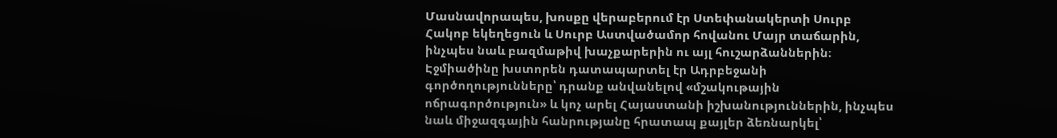Մասնավորապես, խոսքը վերաբերում էր Ստեփանակերտի Սուրբ Հակոբ եկեղեցուն և Սուրբ Աստվածամոր հովանու Մայր տաճարին, ինչպես նաև բազմաթիվ խաչքարերին ու այլ հուշարձաններին։ Էջմիածինը խստորեն դատապարտել էր Ադրբեջանի գործողությունները՝ դրանք անվանելով «մշակութային ոճրագործություն» և կոչ արել Հայաստանի իշխանություններին, ինչպես նաև միջազգային հանրությանը հրատապ քայլեր ձեռնարկել՝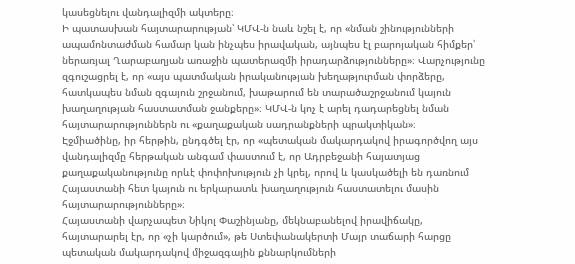կասեցնելու վանդալիզմի ակտերը։
Ի պատասխան հայտարարության՝ ԿՄՎ-ն նաև նշել է, որ «նման շինությունների ապամոնտաժման համար կան ինչպես իրավական, այնպես էլ բարոյական հիմքեր՝ ներառյալ Ղարաբաղյան առաջին պատերազմի իրադարձությունները»։ Վարչությունը զգուշացրել է, որ «այս պատմական իրականության խեղաթյուրման փորձերը, հատկապես նման զգայուն շրջանում, խաթարում են տարածաշրջանում կայուն խաղաղության հաստատման ջանքերը»։ ԿՄՎ-ն կոչ է արել դադարեցնել նման հայտարարություններն ու «քաղաքական սադրանքների պրակտիկան»։
Էջմիածինը, իր հերթին, ընդգծել էր, որ «պետական մակարդակով իրագործվող այս վանդալիզմը հերթական անգամ փաստում է, որ Ադրբեջանի հայատյաց քաղաքականությունը որևէ փոփոխություն չի կրել, որով և կասկածելի են դառնում Հայաստանի հետ կայուն ու երկարատև խաղաղություն հաստատելու մասին հայտարարությունները»։
Հայաստանի վարչապետ Նիկոլ Փաշինյանը, մեկնաբանելով իրավիճակը, հայտարարել էր, որ «չի կարծում», թե Ստեփանակերտի Մայր տաճարի հարցը պետական մակարդակով միջազգային քննարկումների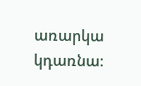առարկա կդառնա։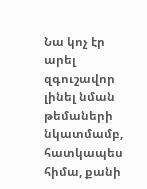Նա կոչ էր արել զգուշավոր լինել նման թեմաների նկատմամբ, հատկապես հիմա, քանի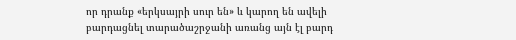որ դրանք «երկսայրի սուր են» և կարող են ավելի բարդացնել տարածաշրջանի առանց այն էլ բարդ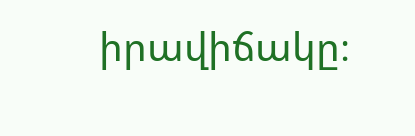իրավիճակը։